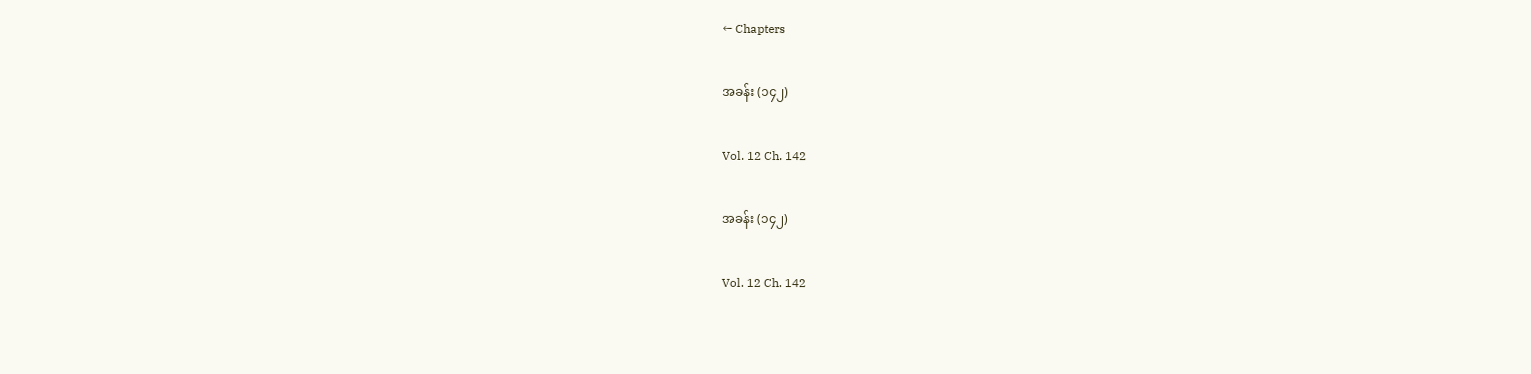← Chapters

အခန်း (၁၄၂)

Vol. 12 Ch. 142

အခန်း (၁၄၂)

Vol. 12 Ch. 142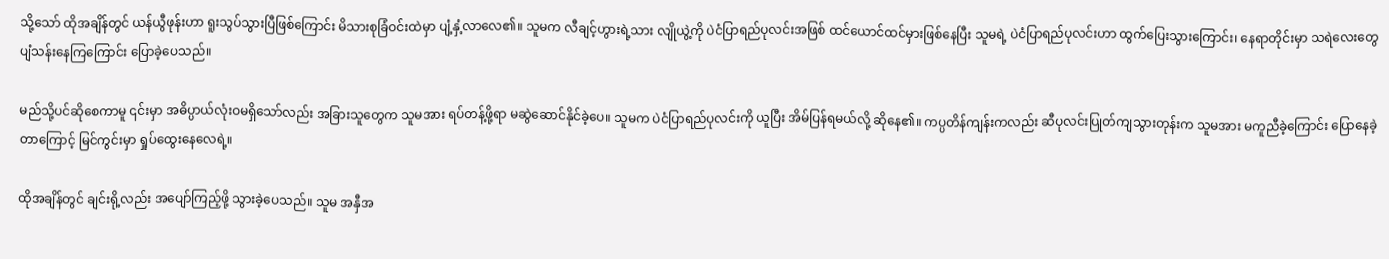သို့သော် ထိုအချိန်တွင် ယန်ယွီဖုန်းဟာ ရူးသွပ်သွားပြီဖြစ်ကြောင်း မိသားစုခြံဝင်းထဲမှာ ပျံ့နှံ့လာလေ၏။ သူမက လီချင့်ဟွားရဲ့သား လျိုယွဲ့ကို ပဲငံပြာရည်ပုလင်းအဖြစ် ထင်ယောင်ထင်မှားဖြစ်နေပြီး သူမရဲ့ ပဲငံပြာရည်ပုလင်းဟာ ထွက်ပြေးသွားကြောင်း၊ နေရာတိုင်းမှာ သရဲလေးတွေ ပျံသန်းနေကြကြောင်း ပြောခဲ့ပေသည်။

မည်သို့ပင်ဆိုစေကာမူ ၎င်းမှာ အဓိပ္ပာယ်လုံးဝမရှိသော်လည်း အခြားသူတွေက သူမအား ရပ်တန့်ဖို့ရာ မဆွဲဆောင်နိုင်ခဲ့ပေ။ သူမက ပဲငံပြာရည်ပုလင်းကို ယူပြီး အိမ်ပြန်ရမယ်လို့ ဆိုနေ၏။ ကပ္ပတိန်ကျန်းကလည်း ဆီပုလင်းပြုတ်ကျသွားတုန်းက သူမအား မကူညီခဲ့ကြောင်း ပြောနေခဲ့တာကြောင့် မြင်ကွင်းမှာ ရှုပ်ထွေးနေလေရဲ့။

ထိုအချိန်တွင် ချင်းရို့လည်း အပျော်ကြည့်ဖို့ သွားခဲ့ပေသည်။ သူမ အနှီအ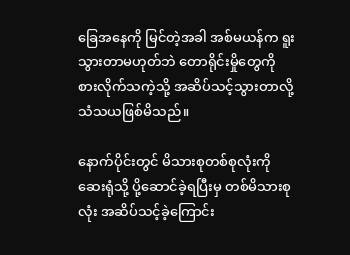ခြေအနေကို မြင်တဲ့အခါ အစ်မယန်က ရူးသွားတာမဟုတ်ဘဲ တောရိုင်းမှိုတွေကို စားလိုက်သကဲ့သို့ အဆိပ်သင့်သွားတာလို့ သံသယဖြစ်မိသည်။

နောက်ပိုင်းတွင် မိသားစုတစ်စုလုံးကို ဆေးရုံသို့ ပို့ဆောင်ခဲ့ရပြီးမှ တစ်မိသားစုလုံး အဆိပ်သင့်ခဲ့ကြောင်း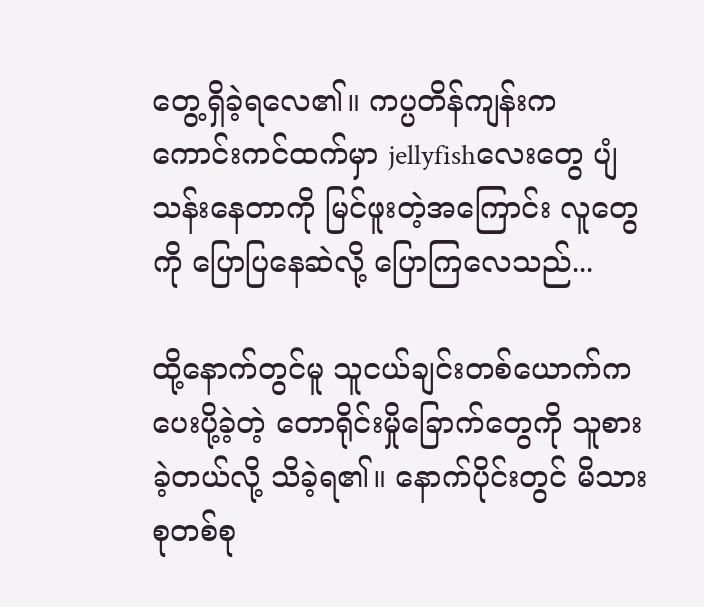တွေ့ရှိခဲ့ရလေ၏။ ကပ္ပတိန်ကျန်းက ကောင်းကင်ထက်မှာ jellyfishလေးတွေ ပျံသန်းနေတာကို မြင်ဖူးတဲ့အကြောင်း လူတွေကို ပြောပြနေဆဲလို့ ပြောကြလေသည်...

ထို့နောက်တွင်မူ သူငယ်ချင်းတစ်ယောက်က ပေးပို့ခဲ့တဲ့ တောရိုင်းမှိုခြောက်တွေကို သူစားခဲ့တယ်လို့ သိခဲ့ရ၏။ နောက်ပိုင်းတွင် မိသားစုတစ်စု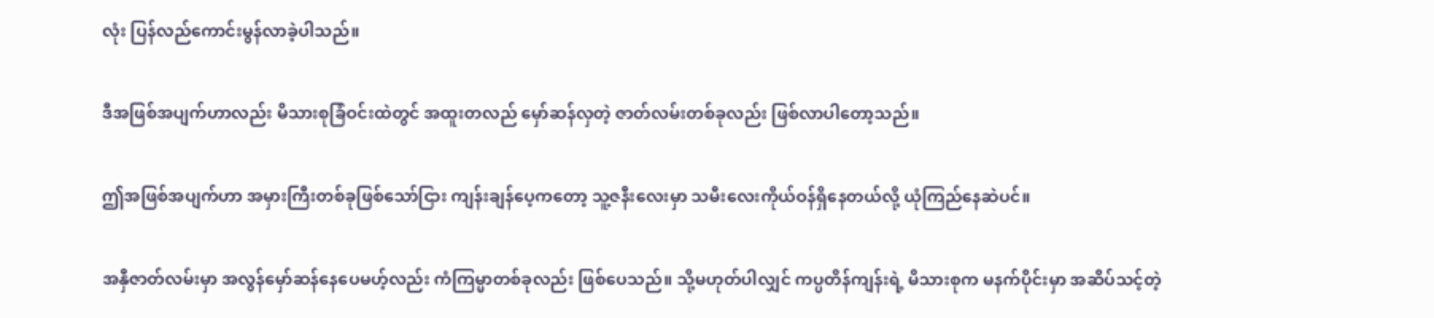လုံး ပြန်လည်ကောင်းမွန်လာခဲ့ပါသည်။

ဒီအဖြစ်အပျက်ဟာလည်း မိသားစုခြံဝင်းထဲတွင် အထူးတလည် မှော်ဆန်လှတဲ့ ဇာတ်လမ်းတစ်ခုလည်း ဖြစ်လာပါတော့သည်။

ဤအဖြစ်အပျက်ဟာ အမှားကြီးတစ်ခုဖြစ်သော်ငြား ကျန်းချန်ပေ့ကတော့ သူ့ဇနီးလေးမှာ သမီးလေးကိုယ်ဝန်ရှိနေတယ်လို့ ယုံကြည်နေဆဲပင်။

အနှီဇာတ်လမ်းမှာ အလွန်မှော်ဆန်နေပေမဟ့်လည်း ကံကြမ္မာတစ်ခုလည်း ဖြစ်ပေသည်။ သို့မဟုတ်ပါလျှင် ကပ္ပတိန်ကျန်းရဲ့ မိသားစုက မနက်ပိုင်းမှာ အဆိပ်သင့်တဲ့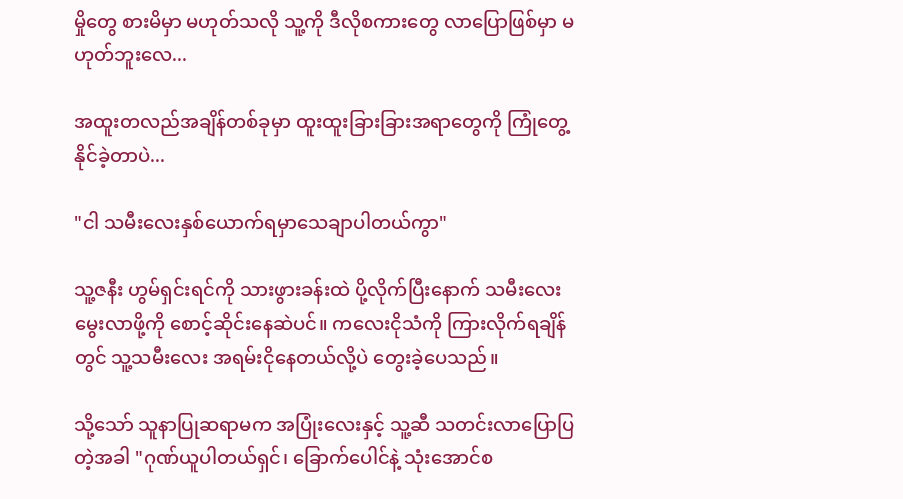မှိုတွေ စားမိမှာ မဟုတ်သလို သူ့ကို ဒီလိုစကားတွေ လာပြောဖြစ်မှာ မဟုတ်ဘူးလေ...

အထူးတလည်အချိန်တစ်ခုမှာ ထူးထူးခြားခြားအရာတွေကို ကြုံတွေ့နိုင်ခဲ့တာပဲ...

"ငါ သမီးလေးနှစ်ယောက်ရမှာသေချာပါတယ်ကွာ"

သူ့ဇနီး ဟွမ်ရှင်းရင်ကို သားဖွားခန်းထဲ ပို့လိုက်ပြီးနောက် သမီးလေးမွေးလာဖို့ကို စောင့်ဆိုင်းနေဆဲပင်။ ကလေးငိုသံကို ကြားလိုက်ရချိန်တွင် သူ့သမီးလေး အရမ်းငိုနေတယ်လို့ပဲ တွေးခဲ့ပေသည်။

သို့သော် သူနာပြုဆရာမက အပြုံးလေးနှင့် သူ့ဆီ သတင်းလာပြောပြတဲ့အခါ "ဂုဏ်ယူပါတယ်ရှင်၊ ခြောက်ပေါင်နဲ့ သုံးအောင်စ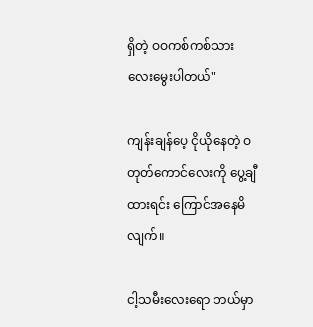ရှိတဲ့ ဝဝကစ်ကစ်သားလေးမွေးပါတယ်"

ကျန်းချန်ပေ့ ငိုယိုနေတဲ့ ဝတုတ်ကောင်လေးကို ပွေ့ချီထားရင်း ကြောင်အနေမိလျက်။

ငါ့သမီးလေးရော ဘယ်မှာ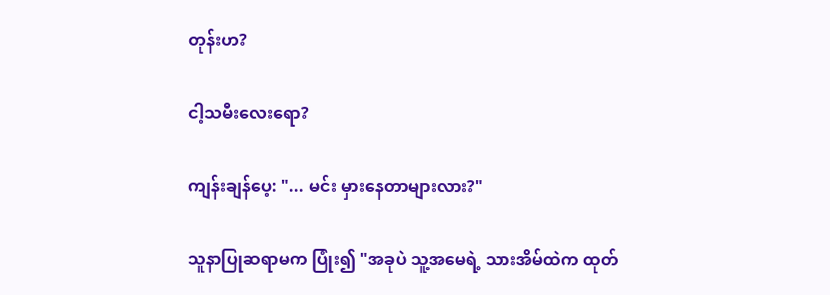တုန်းဟ?

ငါ့သမီးလေးရော?

ကျန်းချန်ပေ့: "... မင်း မှားနေတာများလား?"

သူနာပြုဆရာမက ပြုံး၍ "အခုပဲ သူ့အမေရဲ့ သားအိမ်ထဲက ထုတ်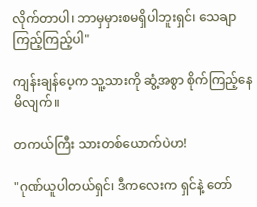လိုက်တာပါ၊ ဘာမှမှားစမရှိပါဘူးရှင်၊ သေချာကြည့်ကြည့်ပါ"

ကျန်းချန်ပေ့က သူ့သားကို ဆွံ့အစွာ စိုက်ကြည့်နေမိလျက်။

တကယ်ကြီး သားတစ်ယောက်ပဲဟ!

"ဂုဏ်ယူပါတယ်ရှင်၊ ဒီကလေးက ရှင်နဲ့ တော်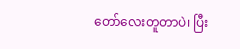တော်လေးတူတာပဲ၊ ပြီး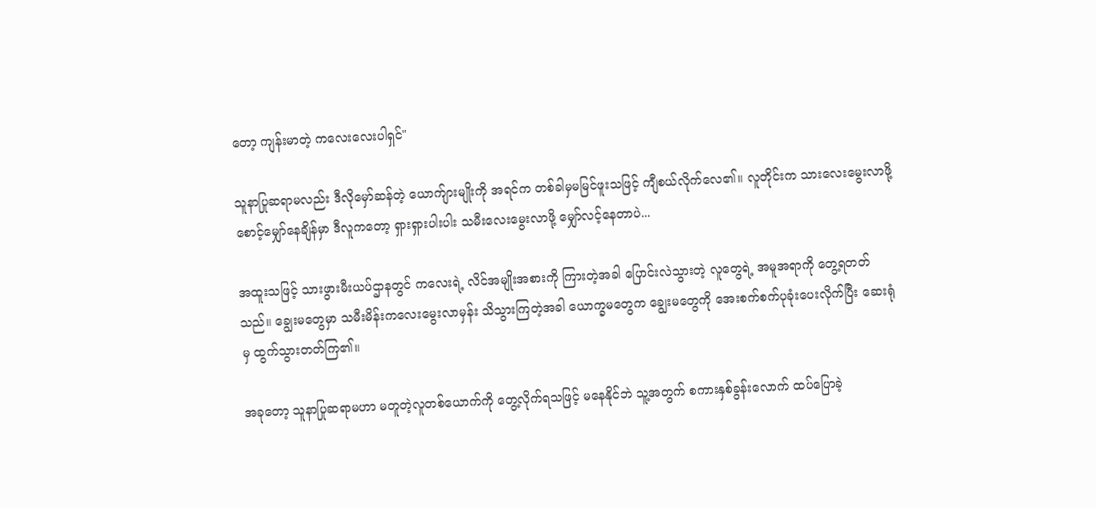တော့ ကျန်းမာတဲ့ ကလေးလေးပါရှင်"

သူနာပြုဆရာမလည်း ဒီလိုမှော်ဆန်တဲ့ ယောက်ျားမျိုးကို အရင်က တစ်ခါမှမမြင်ဖူးသဖြင့် ကျီစယ်လိုက်လေ၏။ လူတိုင်းက သားလေးမွေးလာဖို့ စောင့်မျှော်နေချိန်မှာ ဒီလူကတော့ ရှားရှားပါးပါး သမီးလေးမွေးလာဖို့ မျှော်လင့်နေတာပဲ...

အထူးသဖြင့် သားဖွားမီးယပ်ဌာနတွင် ကလေးရဲ့ လိင်အမျိုးအစားကို ကြားတဲ့အခါ ပြောင်းလဲသွားတဲ့ လူတွေရဲ့ အမူအရာကို တွေ့ရတတ်သည်။ ချွေးမတွေမှာ သမီးမိန်းကလေးမွေးလာမှန်း သိသွားကြတဲ့အခါ ယောက္ခမတွေက ချွေးမတွေကို အေးစက်စက်ပုခုံးပေးလိုက်ပြီး ဆေးရုံမှ ထွက်သွားတတ်ကြ၏။

အခုတော့ သူနာပြုဆရာမဟာ မတူတဲ့လူတစ်ယောက်ကို တွေ့လိုက်ရသဖြင့် မနေနိုင်ဘဲ သူ့အတွက် စကားနှစ်ခွန်းလောက် ထပ်ပြောခဲ့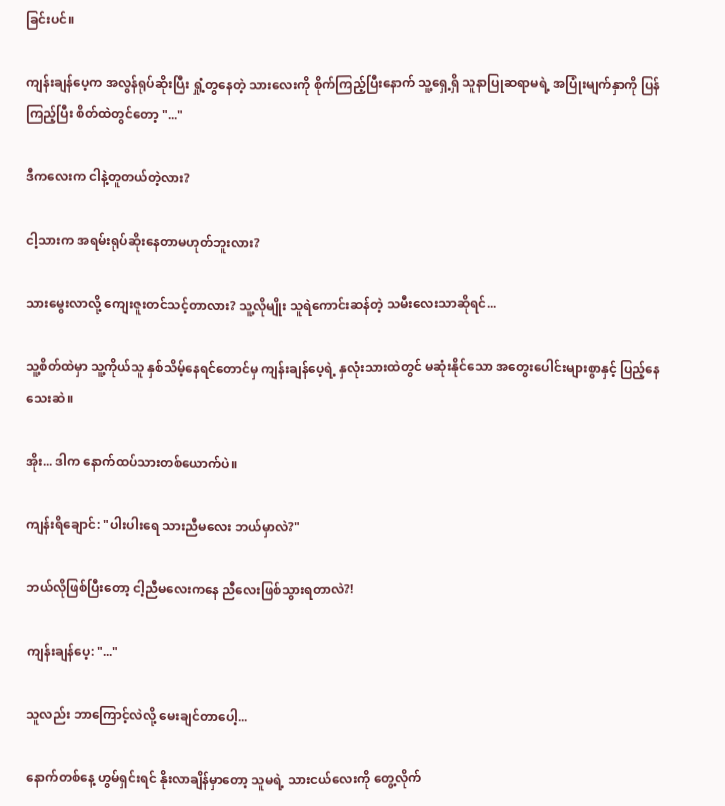ခြင်းပင်။

ကျန်းချန်ပေ့က အလွန်ရုပ်ဆိုးပြီး ရှုံ့တွနေတဲ့ သားလေးကို စိုက်ကြည့်ပြီးနောက် သူ့ရှေ့ရှိ သူနာပြုဆရာမရဲ့ အပြုံးမျက်နှာကို ပြန်ကြည့်ပြီး စိတ်ထဲတွင်တော့ "..."

ဒီကလေးက ငါနဲ့တူတယ်တဲ့လား?

ငါ့သားက အရမ်းရုပ်ဆိုးနေတာမဟုတ်ဘူးလား?

သားမွေးလာလို့ ကျေးဇူးတင်သင့်တာလား? သူ့လိုမျိုး သူရဲကောင်းဆန်တဲ့ သမီးလေးသာဆိုရင်...

သူ့စိတ်ထဲမှာ သူ့ကိုယ်သူ နှစ်သိမ့်နေရင်တောင်မှ ကျန်းချန်ပေ့ရဲ့ နှလုံးသားထဲတွင် မဆုံးနိုင်သော အတွေးပေါင်းများစွာနှင့် ပြည့်နေသေးဆဲ။

အိုး... ဒါက နောက်ထပ်သားတစ်ယောက်ပဲ။

ကျန်းရိချောင်: "ပါးပါးရေ သားညီမလေး ဘယ်မှာလဲ?"

ဘယ်လိုဖြစ်ပြီးတော့ ငါ့ညီမလေးကနေ ညီလေးဖြစ်သွားရတာလဲ?!

ကျန်းချန်ပေ့: "..."

သူလည်း ဘာကြောင့်လဲလို့ မေးချင်တာပေါ့...

နောက်တစ်နေ့ ဟွမ်ရှင်းရင် နိုးလာချိန်မှာတော့ သူမရဲ့ သားငယ်လေးကို တွေ့လိုက်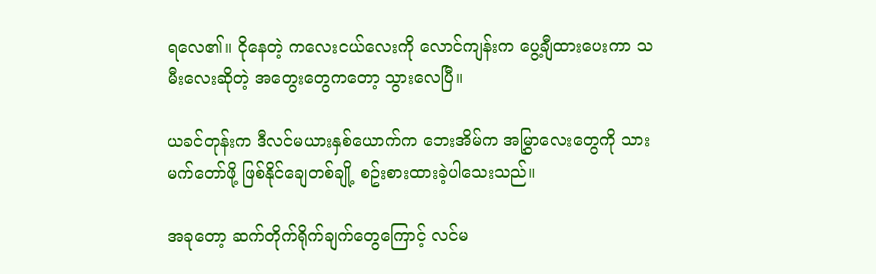ရလေ၏။ ငိုနေတဲ့ ကလေးငယ်လေးကို လောင်ကျန်းက ပွေ့ချီထားပေးကာ သမီးလေးဆိုတဲ့ အတွေးတွေကတော့ သွားလေပြီ။

ယခင်တုန်းက ဒီလင်မယားနှစ်ယောက်က ဘေးအိမ်က အမြွှာလေးတွေကို သားမက်တော်ဖို့ ဖြစ်နိုင်ချေတစ်ချို့ စဥ်းစားထားခဲ့ပါသေးသည်။

အခုတော့ ဆက်တိုက်ရိုက်ချက်တွေကြောင့် လင်မ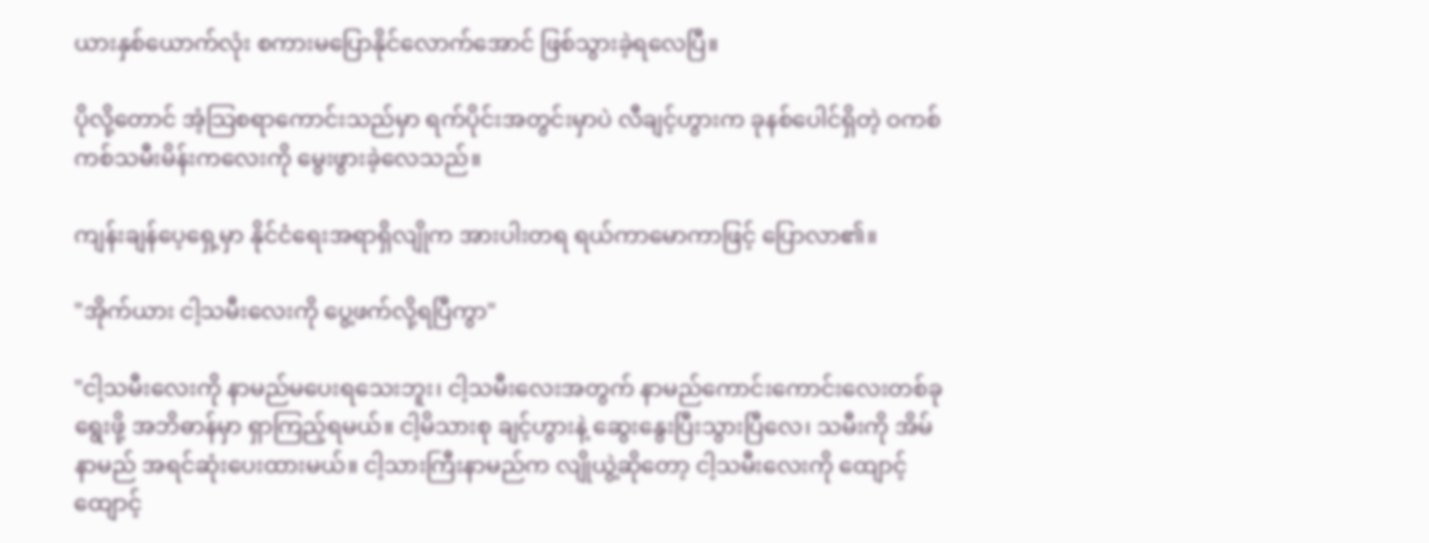ယားနှစ်ယောက်လုံး စကားမပြောနိုင်လောက်အောင် ဖြစ်သွားခဲ့ရလေပြီ။

ပိုလို့တောင် အံ့သြစရာကောင်းသည်မှာ ရက်ပိုင်းအတွင်းမှာပဲ လီချင့်ဟွားက ခုနစ်ပေါင်ရှိတဲ့ ဝကစ်ကစ်သမီးမိန်းကလေးကို မွေးဖွားခဲ့လေသည်။

ကျန်းချန်ပေ့ရှေ့မှာ နိုင်ငံရေးအရာရှိလျိုက အားပါးတရ ရယ်ကာမောကာဖြင့် ပြောလာ၏။

"အိုက်ယား ငါ့သမီးလေးကို ပွေ့ဖက်လို့ရပြီကွာ"

"ငါ့သမီးလေးကို နာမည်မပေးရသေးဘူး၊ ငါ့သမီးလေးအတွက် နာမည်ကောင်းကောင်းလေးတစ်ခုရွေးဖို့ အဘိဓာန်မှာ ရှာကြည့်ရမယ်။ ငါ့မိသားစု ချင့်ဟွားနဲ့ ဆွေးနွေးပြီးသွားပြီလေ၊ သမီးကို အိမ်နာမည် အရင်ဆုံးပေးထားမယ်။ ငါ့သားကြီးနာမည်က လျိုယွဲ့ဆိုတော့ ငါ့သမီးလေးကို ထျောင့်ထျောင့်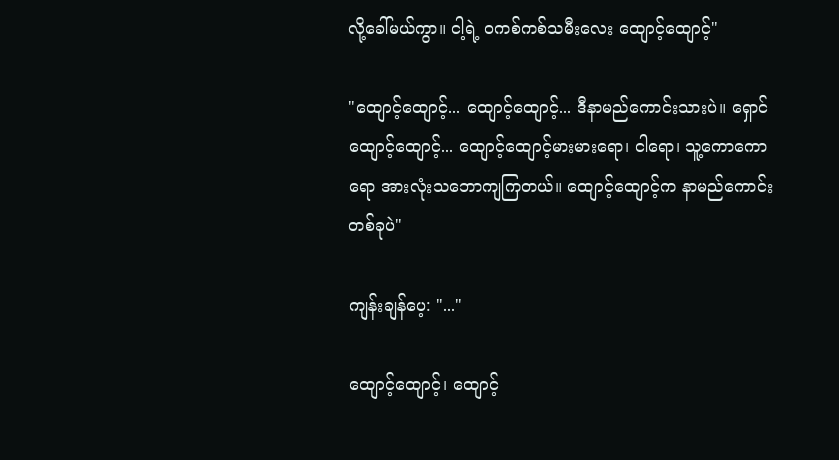လို့ခေါ်မယ်ကွာ။ ငါ့ရဲ့ ဝကစ်ကစ်သမီးလေး ထျောင့်ထျောင့်"

"ထျောင့်ထျောင့်... ထျောင့်ထျောင့်... ဒီနာမည်ကောင်းသားပဲ။ ရှောင်ထျောင့်ထျောင့်... ထျောင့်ထျောင့်မားမားရော၊ ငါရော၊ သူ့ကောကောရော အားလုံးသဘောကျကြတယ်။ ထျောင့်ထျောင့်က နာမည်ကောင်းတစ်ခုပဲ"

ကျန်းချန်ပေ့: "..."

ထျောင့်ထျောင့်၊ ထျောင့်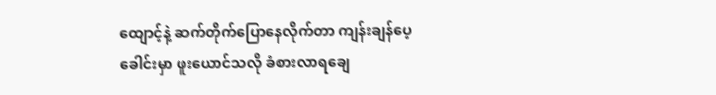ထျောင့်နဲ့ ဆက်တိုက်ပြောနေလိုက်တာ ကျန်းချန်ပေ့ခေါင်းမှာ ဖူးယောင်သလို ခံစားလာရချေ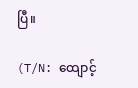ပြီ။

(T/N: ထျောင့်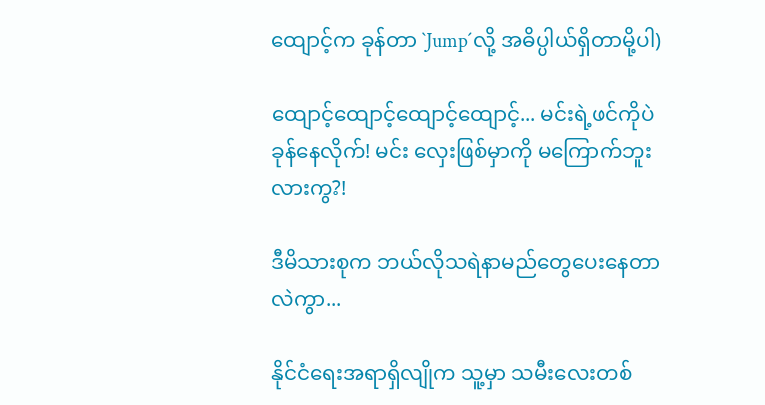ထျောင့်က ခုန်တာ `Jump´လို့ အဓိပ္ပါယ်ရှိတာမို့ပါ)

ထျောင့်ထျောင့်ထျောင့်ထျောင့်... မင်းရဲ့ဖင်ကိုပဲ ခုန်နေလိုက်! မင်း လှေးဖြစ်မှာကို မကြောက်ဘူးလားကွ?!

ဒီမိသားစုက ဘယ်လိုသရဲနာမည်တွေပေးနေတာလဲကွာ...

နိုင်ငံရေးအရာရှိလျိုက သူ့မှာ သမီးလေးတစ်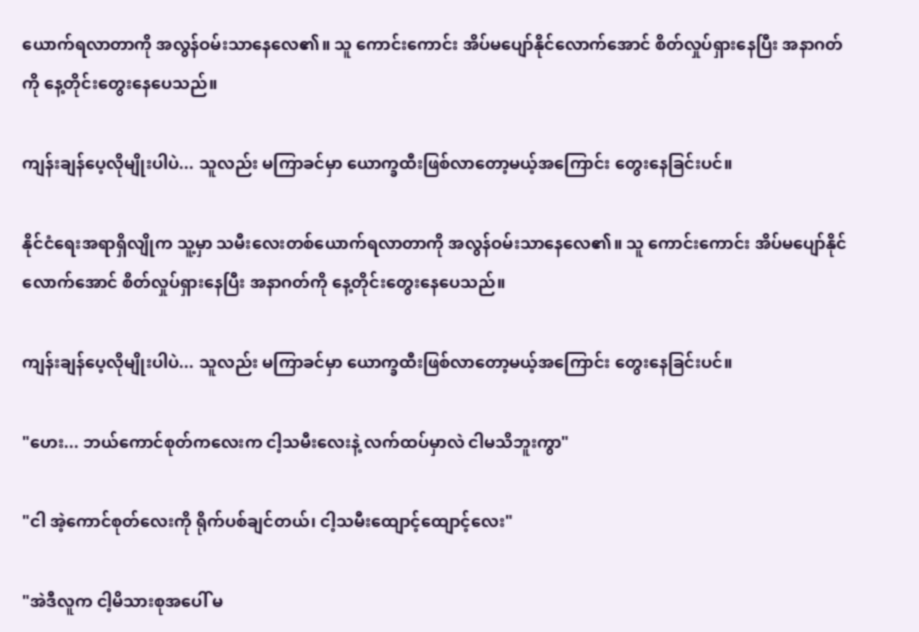ယောက်ရလာတာကို အလွန်ဝမ်းသာနေလေ၏။ သူ ကောင်းကောင်း အိပ်မပျော်နိုင်လောက်အောင် စိတ်လှုပ်ရှားနေပြီး အနာဂတ်ကို နေ့တိုင်းတွေးနေပေသည်။

ကျန်းချန်ပေ့လိုမျိုးပါပဲ... သူလည်း မကြာခင်မှာ ယောက္ခထီးဖြစ်လာတော့မယ့်အကြောင်း တွေးနေခြင်းပင်။

နိုင်ငံရေးအရာရှိလျိုက သူ့မှာ သမီးလေးတစ်ယောက်ရလာတာကို အလွန်ဝမ်းသာနေလေ၏။ သူ ကောင်းကောင်း အိပ်မပျော်နိုင်လောက်အောင် စိတ်လှုပ်ရှားနေပြီး အနာဂတ်ကို နေ့တိုင်းတွေးနေပေသည်။

ကျန်းချန်ပေ့လိုမျိုးပါပဲ... သူလည်း မကြာခင်မှာ ယောက္ခထီးဖြစ်လာတော့မယ့်အကြောင်း တွေးနေခြင်းပင်။

"ဟေး... ဘယ်ကောင်စုတ်ကလေးက ငါ့သမီးလေးနဲ့ လက်ထပ်မှာလဲ ငါမသိဘူးကွာ"

"ငါ အဲ့ကောင်စုတ်လေးကို ရိုက်ပစ်ချင်တယ်၊ ငါ့သမီးထျောင့်ထျောင့်လေး"

"အဲဒီလူက ငါ့မိသားစုအပေါ် မ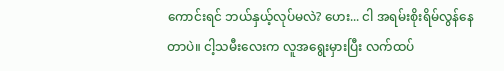ကောင်းရင် ဘယ်နှယ့်လုပ်မလဲ? ဟေး... ငါ အရမ်းစိုးရိမ်လွန်နေတာပဲ။ ငါ့သမီးလေးက လူအရွေးမှားပြီး လက်ထပ်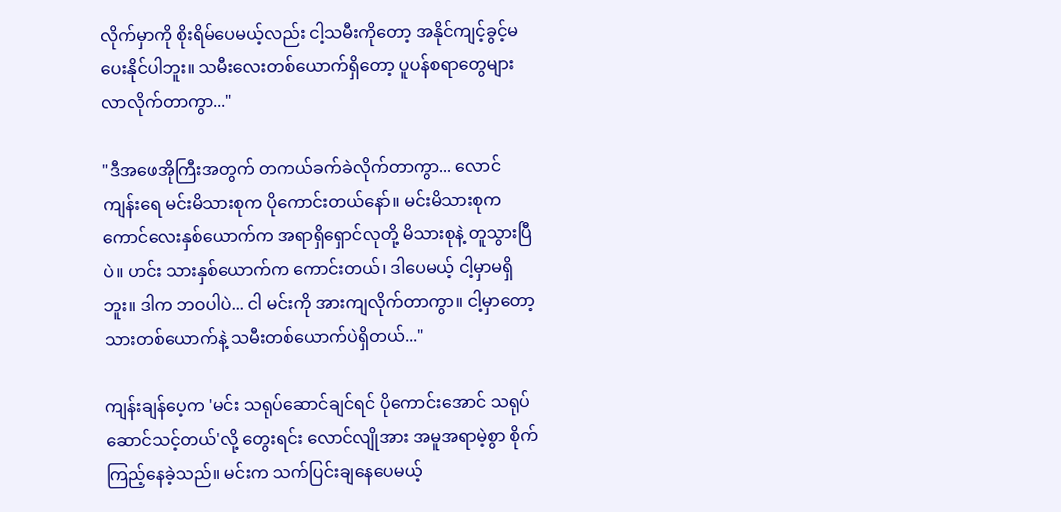လိုက်မှာကို စိုးရိမ်ပေမယ့်လည်း ငါ့သမီးကိုတော့ အနိုင်ကျင့်ခွင့်မပေးနိုင်ပါဘူး။ သမီးလေးတစ်ယောက်ရှိတော့ ပူပန်စရာတွေများလာလိုက်တာကွာ..."

"ဒီအဖေအိုကြီးအတွက် တကယ်ခက်ခဲလိုက်တာကွာ... လောင်ကျန်းရေ မင်းမိသားစုက ပိုကောင်းတယ်နော်။ မင်းမိသားစုက ကောင်လေးနှစ်ယောက်က အရာရှိရှောင်လုတို့ မိသားစုနဲ့ တူသွားပြီပဲ။ ဟင်း သားနှစ်ယောက်က ကောင်းတယ်၊ ဒါပေမယ့် ငါ့မှာမရှိဘူး။ ဒါက ဘဝပါပဲ... ငါ မင်းကို အားကျလိုက်တာကွာ။ ငါ့မှာတော့ သားတစ်ယောက်နဲ့ သမီးတစ်ယောက်ပဲရှိတယ်..."

ကျန်းချန်ပေ့က 'မင်း သရုပ်ဆောင်ချင်ရင် ပိုကောင်းအောင် သရုပ်ဆောင်သင့်တယ်'လို့ တွေးရင်း လောင်လျိုအား အမူအရာမဲ့စွာ စိုက်ကြည့်နေခဲ့သည်။ မင်းက သက်ပြင်းချနေပေမယ့်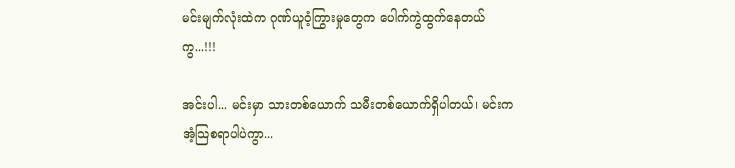မင်းမျက်လုံးထဲက ဂုဏ်ယူဝံ့ကြွားမှုတွေက ပေါက်ကွဲထွက်နေတယ်ကွ...!!!

အင်းပါ... မင်းမှာ သားတစ်ယောက် သမီးတစ်ယောက်ရှိပါတယ်၊ မင်းက အံ့သြစရာပါပဲကွာ...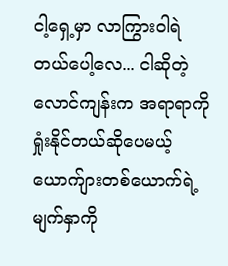ငါ့ရှေ့မှာ လာကြွားဝါရဲတယ်ပေါ့လေ... ငါဆိုတဲ့ လောင်ကျန်းက အရာရာကို ရှုံးနိုင်တယ်ဆိုပေမယ့် ယောက်ျားတစ်ယောက်ရဲ့ မျက်နှာကို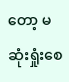တော့ မဆုံးရှုံးစေ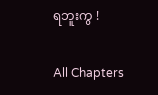ရဘူးကွ !

All Chapters